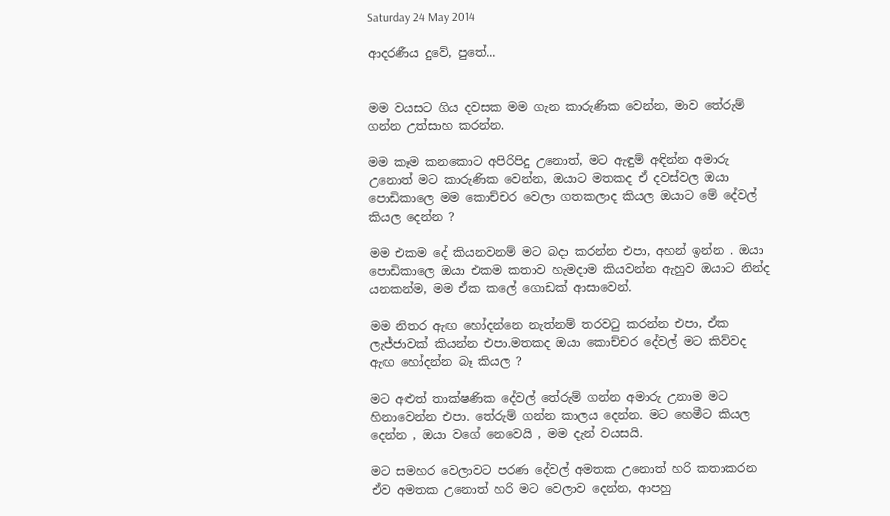Saturday 24 May 2014

ආදරණීය දුවේ, පුතේ...


මම වයසට ගිය දවසක මම ගැන කාරුණික වෙන්න, මාව තේරුම් ගන්න උත්සාහ කරන්න.

මම කෑම කනකොට අපිරිපිදු උනොත්, මට ඇඳුම් අඳින්න අමාරු උනොත් මට කාරුණික වෙන්න, ඔයාට මතකද ඒ දවස්වල ඔයා පොඩිකාලෙ මම කොච්චර වෙලා ගතකලාද කියල ඔයාට මේ දේවල් කියල දෙන්න ?

මම එකම දේ කියනවනම් මට බදා කරන්න එපා, අහන් ඉන්න . ඔයා පොඩිකාලෙ ඔයා එකම කතාව හැමදාම කියවන්න ඇහුව ඔයාට නින්ද යනකන්ම, මම ඒක කලේ ගොඩක් ආසාවෙන්.

මම නිතර ඇඟ හෝදන්නෙ නැත්නම් තරවටු කරන්න එපා, ඒක ලැජ්ජාවක් කියන්න එපා.මතකද ඔයා කොච්චර දේවල් මට කිව්වද ඇඟ හෝදන්න බෑ කියල ?

මට අළුත් තාක්ෂණික දේවල් තේරුම් ගන්න අමාරු උනාම මට හිනාවෙන්න එපා. තේරුම් ගන්න කාලය දෙන්න. මට හෙමීට කියල දෙන්න , ඔයා වගේ නෙවෙයි , මම දැන් වයසයි.

මට සමහර වෙලාවට පරණ දේවල් අමතක උනොත් හරි කතාකරන ඒව අමතක උනොත් හරි මට වෙලාව දෙන්න, ආපහු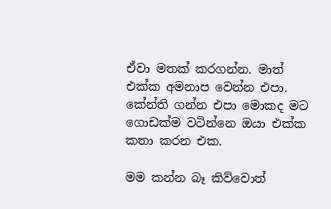ඒවා මතක් කරගන්න. මාත් එක්ක අමනාප වෙන්න එපා. කේන්ති ගන්න එපා මොකද මට ගොඩක්ම වටින්නෙ ඔයා එක්ක කතා කරන එක.

මම කන්න බෑ කිව්වොත්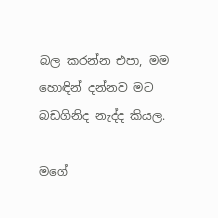බල කරන්න එපා, මම හොඳින් දන්නව මට බඩගිනිද නැද්ද කියල.

මගේ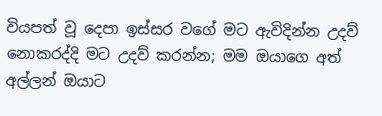වියපත් වූ දෙපා ඉස්සර වගේ මට ඇවිදින්න උදව් නොකරද්දි මට උදව් කරන්න; මම ඔයාගෙ අත් අල්ලන් ඔයාට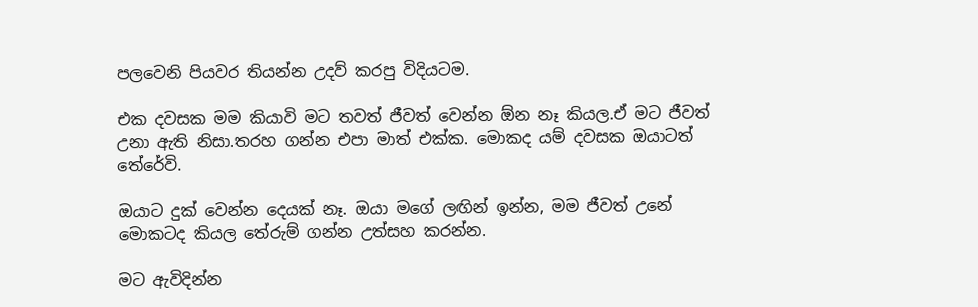පලවෙනි පියවර තියන්න උදව් කරපු විදියටම.

එක දවසක මම කියාවි මට තවත් ජීවත් වෙන්න ඕන නෑ කියල.ඒ මට ජීවත් උනා ඇති නිසා.තරහ ගන්න එපා මාත් එක්ක. මොකද යම් දවසක ඔයාටත් තේරේවි.

ඔයාට දුක් වෙන්න දෙයක් නෑ. ඔයා මගේ ලඟින් ඉන්න, මම ජීවත් උනේ මොකටද කියල තේරුම් ගන්න උත්සහ කරන්න.

මට ඇවිදින්න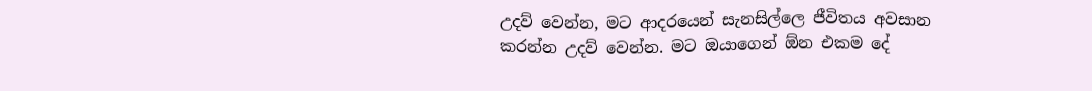උදව් වෙන්න, මට ආදරයෙන් සැනසිල්ලෙ ජීවිතය අවසාන කරන්න උදව් වෙන්න. මට ඔයාගෙන් ඕන එකම දේ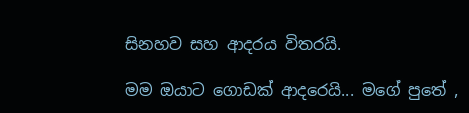සිනහව සහ ආදරය විතරයි.

මම ඔයාට ගොඩක් ආදරෙයි... මගේ පුතේ ,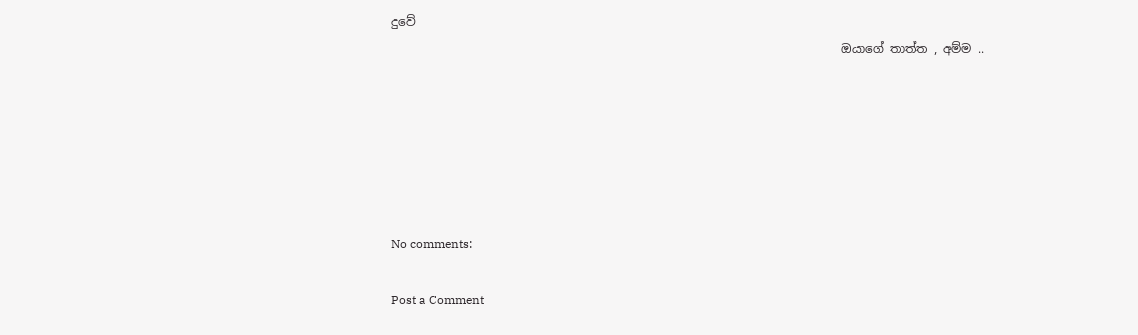දුවේ
                                                                           ඔයාගේ තාත්ත , අම්ම ..






No comments:

Post a Comment